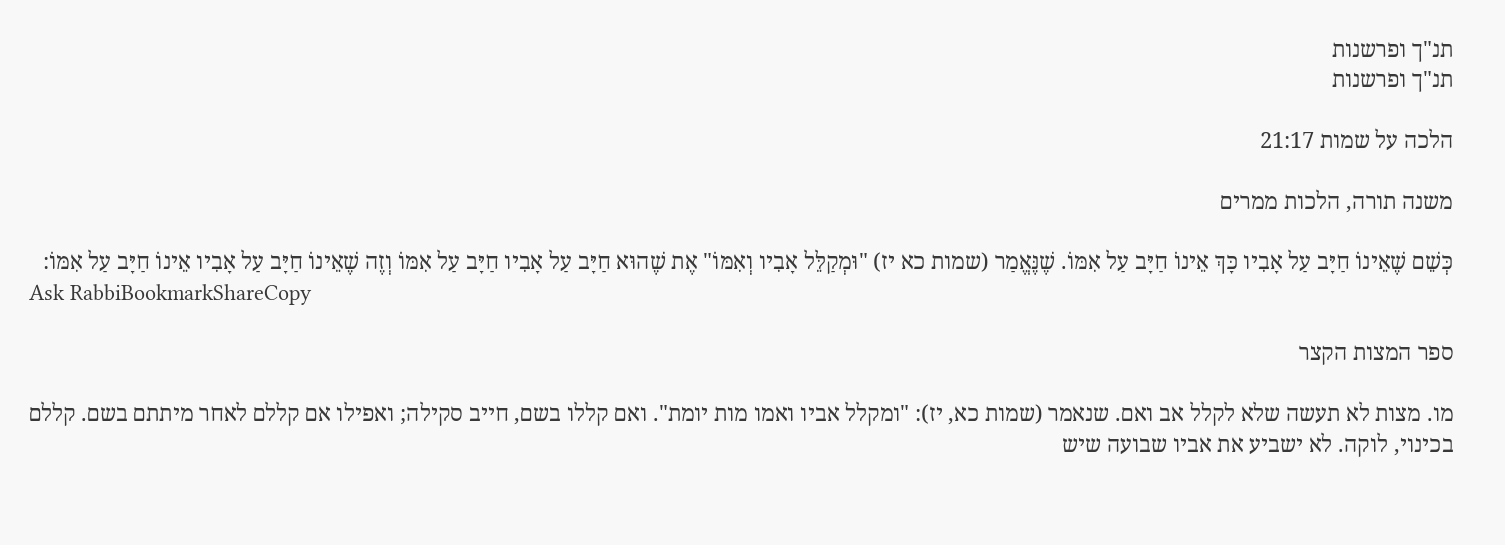תנ"ך ופרשנות
תנ"ך ופרשנות

הלכה על שמות 21:17

משנה תורה, הלכות ממרים

כְּשֵׁם שֶׁאֵינוֹ חַיָּב עַל אָבִיו כָּךְ אֵינוֹ חַיָּב עַל אִמּוֹ. שֶׁנֶּאֱמַר (שמות כא יז) "וּמְקַלֵּל אָבִיו וְאִמּוֹ" אֶת שֶׁהוּא חַיָּב עַל אָבִיו חַיָּב עַל אִמּוֹ וְזֶה שֶׁאֵינוֹ חַיָּב עַל אָבִיו אֵינוֹ חַיָּב עַל אִמּוֹ:
Ask RabbiBookmarkShareCopy

ספר המצות הקצר

מו. מצות לא תעשה שלא לקלל אב ואם. שנאמר (שמות כא, יז): "ומקלל אביו ואמו מות יומת". ואם קללו בשם, חייב סקילה; ואפילו אם קללם לאחר מיתתם בשם. קללם בכינוי, לוקה. לא ישביע את אביו שבועה שיש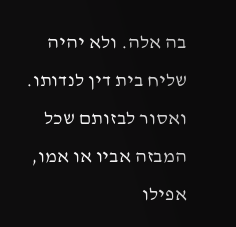בה אלה. ולא יהיה שליח בית דין לנדותו. ואסור לבזותם שכל המבזה אביו או אמו, אפילו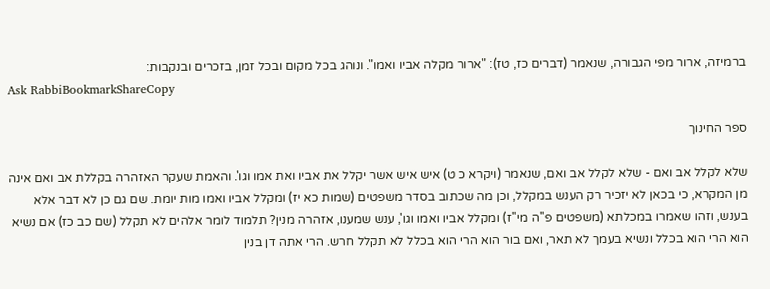ברמיזה, ארור מפי הגבורה, שנאמר (דברים כז, טז): "ארור מקלה אביו ואמו". ונוהג בכל מקום ובכל זמן, בזכרים ובנקבות:
Ask RabbiBookmarkShareCopy

ספר החינוך

שלא לקלל אב ואם - שלא לקלל אב ואם, שנאמר (ויקרא כ ט) איש איש אשר יקלל את אביו ואת אמו וגו'. והאמת שעקר האזהרה בקללת אב ואם אינה מן המקרא, כי בכאן לא יזכיר רק הענש במקלל, וכן מה שכתוב בסדר משפטים (שמות כא יז) ומקלל אביו ואמו מות יומת. שם גם כן לא דבר אלא בענש, וזהו שאמרו במכלתא (משפטים פ''ה מי''ז) ומקלל אביו ואמו וגו', ענש שמענו, אזהרה מנין? תלמוד לומר אלהים לא תקלל (שם כב כז) אם נשיא הוא הרי הוא בכלל ונשיא בעמך לא תאר, ואם בור הוא הרי הוא בכלל לא תקלל חרש. הרי אתה דן בנין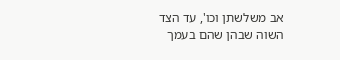אב משלשתן וכו', עד הצד השוה שבהן שהם בעמך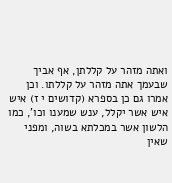ואתה מזהר על קללתן, אף אביך שבעמך אתה מזהר על קללתו. וכן אמרו גם כן בספרא (קדושים י ז) איש איש אשר יקלל, ענש שמענו וכו', כמו הלשון אשר במכלתא בשוה, ומפני שאין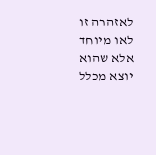לאזהרה זו לאו מיוחד אלא שהוא יוצא מכלל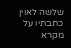שלשה לאוין כתבתיו על מקרא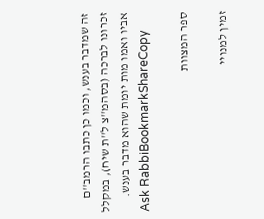זה שמדבר בענש, וכמו כן כתבו הרמב''ם זכרונו לברכה (בסהמ''צ ל''ת שיח), במקלל אביו ואמו מות יומת שהוא מדבר בענש.
Ask RabbiBookmarkShareCopy

ספר המצוות

זמין למנויי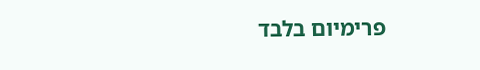פרימיום בלבד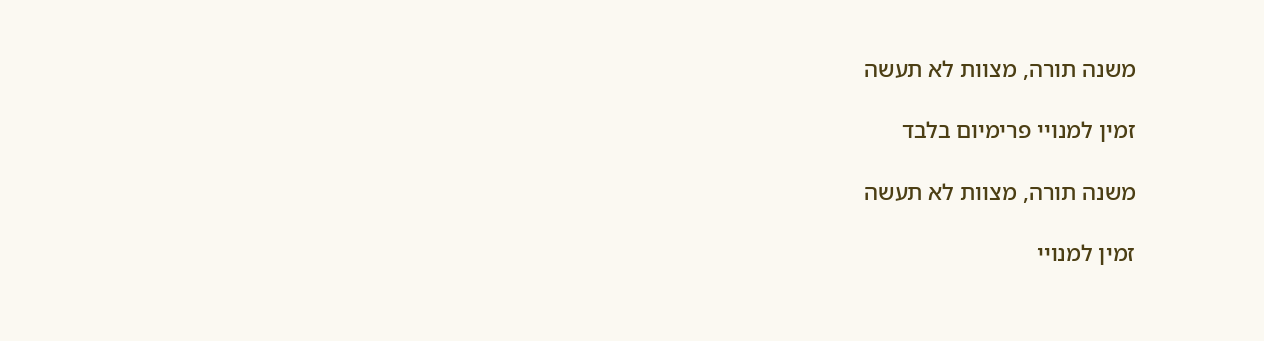משנה תורה, מצוות לא תעשה

זמין למנויי פרימיום בלבד

משנה תורה, מצוות לא תעשה

זמין למנויי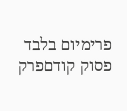פרימיום בלבד
פסוק קודםפרק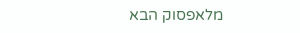מלאפסוק הבא